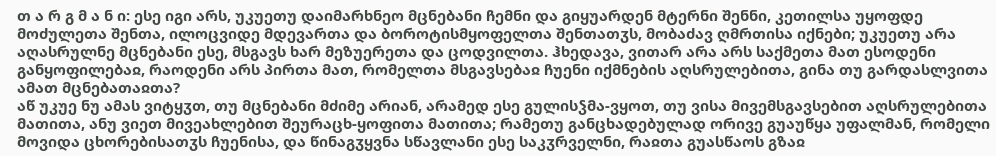თ ა რ გ მ ა ნ ი: ესე იგი არს, უკუეთუ დაიმარხნეო მცნებანი ჩემნი და გიყუარდენ მტერნი შენნი, კეთილსა უყოფდე მოძულეთა შენთა, ილოცვიდე მდევართა და ბოროტისმყოფელთა შენთათჳს, მობაძავ ღმრთისა იქნები; უკუეთუ არა აღასრულნე მცნებანი ესე, მსგავს ხარ მეზუერეთა და ცოდვილთა. ჰხედავა, ვითარ არა არს საქმეთა მათ ესოდენი განყოფილებაჲ, რაოდენი არს პირთა მათ, რომელთა მსგავსებაჲ ჩუენი იქმნების აღსრულებითა, გინა თუ გარდასლვითა ამათ მცნებათაჲთა?
აწ უკუე ნუ ამას ვიტყჳთ, თუ მცნებანი მძიმე არიან, არამედ ესე გულისჴმა-ვყოთ, თუ ვისა მივემსგავსებით აღსრულებითა მათითა, ანუ ვიეთ მივეახლებით შეურაცხ-ყოფითა მათითა; რამეთუ განცხადებულად ორივე გუაუწყა უფალმან, რომელი მოვიდა ცხორებისათჳს ჩუენისა, და წინაგჳყვნა სწავლანი ესე საკჳრველნი, რაჲთა გუასწაოს გზაჲ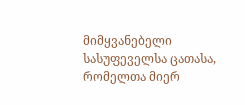მიმყვანებელი სასუფეველსა ცათასა, რომელთა მიერ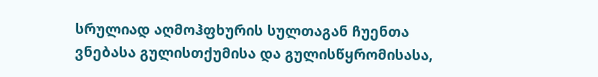სრულიად აღმოჰფხურის სულთაგან ჩუენთა ვნებასა გულისთქუმისა და გულისწყრომისასა,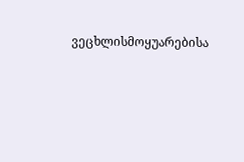ვეცხლისმოყუარებისა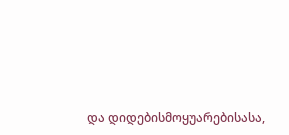და დიდებისმოყუარებისასა,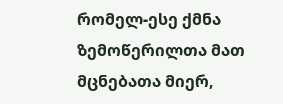რომელ-ესე ქმნა ზემოწერილთა მათ მცნებათა მიერ,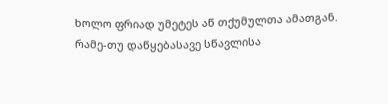ხოლო ფრიად უმეტეს აწ თქუმულთა ამათგან. რამე-თუ დაწყებასავე სწავლისა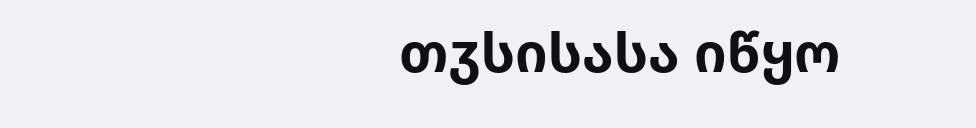თჳსისასა იწყო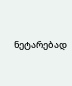ნეტარებად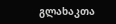გლახაკთა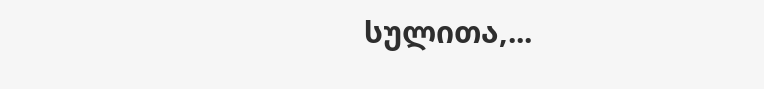სულითა,...